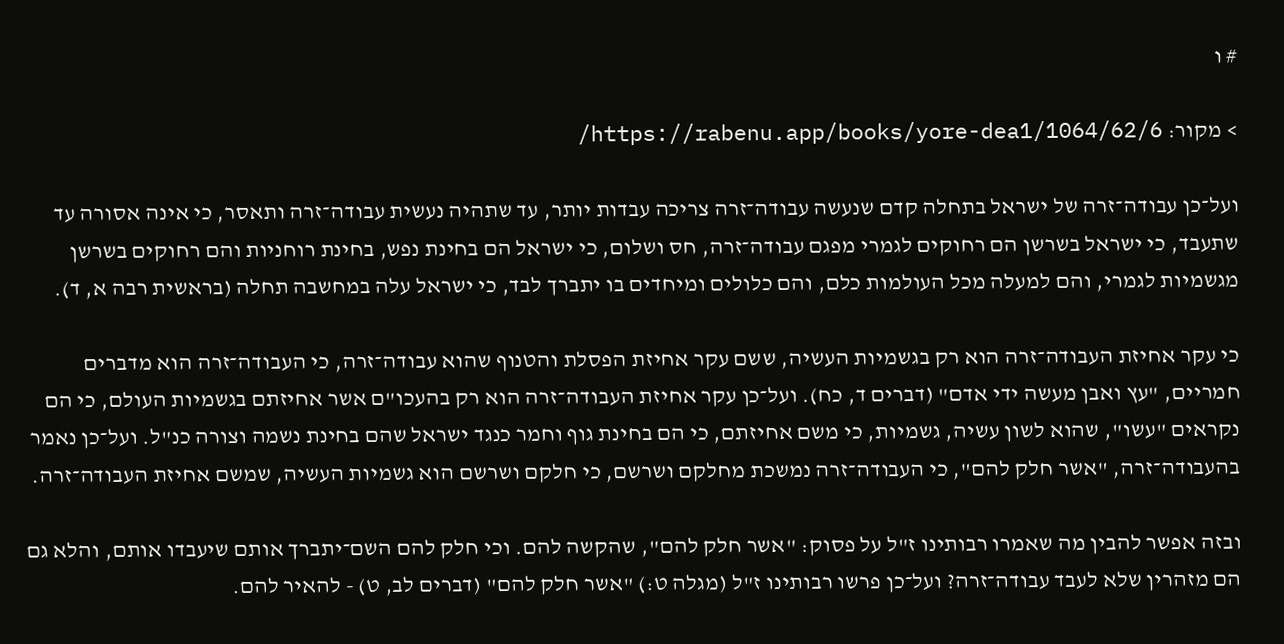# ו

> מקור: https://rabenu.app/books/yore-dea1/1064/62/6/

ועל־כן עבודה־זרה של ישראל בתחלה קדם שנעשה עבודה־זרה צריכה עבדות יותר, עד שתהיה נעשית עבודה־זרה ותאסר, כי אינה אסורה עד שתעבד, כי ישראל בשרשן הם רחוקים לגמרי מפגם עבודה־זרה, חס ושלום, כי ישראל הם בחינת נפש, בחינת רוחניות והם רחוקים בשרשן מגשמיות לגמרי, והם למעלה מכל העולמות כלם, והם כלולים ומיחדים בו יתברך לבד, כי ישראל עלה במחשבה תחלה (בראשית רבה א, ד).

כי עקר אחיזת העבודה־זרה הוא רק בגשמיות העשיה, ששם עקר אחיזת הפסלת והטנוף שהוא עבודה־זרה, כי העבודה־זרה הוא מדברים חמריים, "עץ ואבן מעשה ידי אדם" (דברים ד, כח). ועל־כן עקר אחיזת העבודה־זרה הוא רק בהעכו"ם אשר אחיזתם בגשמיות העולם, כי הם נקראים "עשו", שהוא לשון עשיה, גשמיות, כי משם אחיזתם, כי הם בחינת גוף וחמר כנגד ישראל שהם בחינת נשמה וצורה כנ"ל. ועל־כן נאמר בהעבודה־זרה, "אשר חלק להם", כי העבודה־זרה נמשכת מחלקם ושרשם, כי חלקם ושרשם הוא גשמיות העשיה, שמשם אחיזת העבודה־זרה.

ובזה אפשר להבין מה שאמרו רבותינו ז"ל על פסוק: "אשר חלק להם", שהקשה להם. וכי חלק להם השם־יתברך אותם שיעבדו אותם, והלא גם הם מזהרין שלא לעבד עבודה־זרה? ועל־כן פרשו רבותינו ז"ל (מגלה ט:) "אשר חלק להם" (דברים לב, ט) - להאיר להם.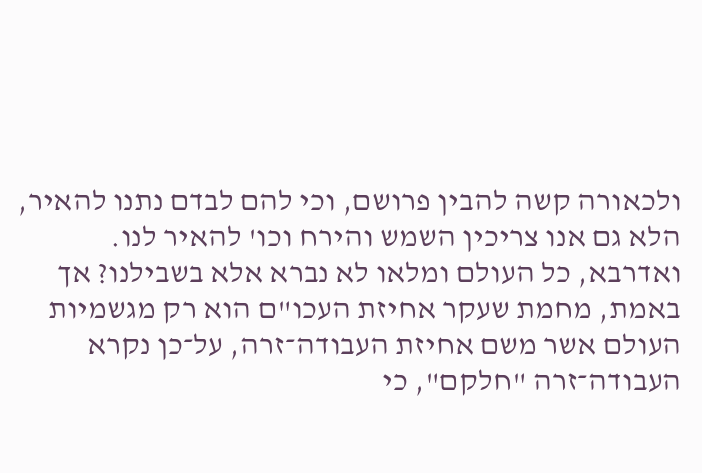ולכאורה קשה להבין פרושם, וכי להם לבדם נתנו להאיר, הלא גם אנו צריכין השמש והירח וכו' להאיר לנו. ואדרבא, כל העולם ומלאו לא נברא אלא בשבילנו? אך באמת, מחמת שעקר אחיזת העכו"ם הוא רק מגשמיות העולם אשר משם אחיזת העבודה־זרה, על־כן נקרא העבודה־זרה "חלקם", כי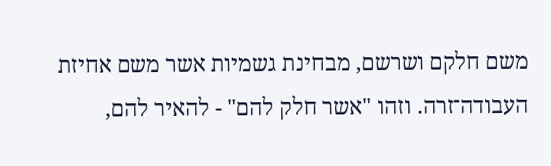משם חלקם ושרשם, מבחינת גשמיות אשר משם אחיזת העבודה־זרה. וזהו "אשר חלק להם" - להאיר להם,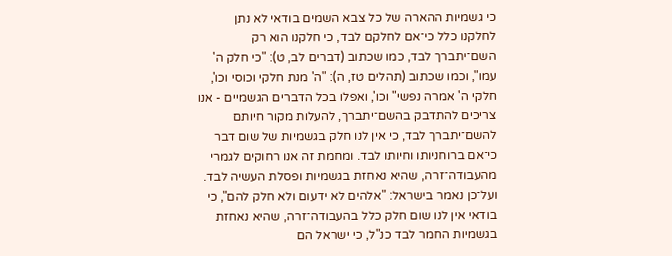כי גשמיות ההארה של כל צבא השמים בודאי לא נתן לחלקנו כלל כי־אם לחלקם לבד, כי חלקנו הוא רק השם־יתברך לבד, כמו שכתוב (דברים לב, ט): "כי חלק ה' עמו", וכמו שכתוב (תהלים טז, ה): "ה' מנת חלקי וכוסי וכו', חלקי ה' אמרה נפשי" וכו', ואפלו בכל הדברים הגשמיים - אנו צריכים להתדבק בהשם־יתברך, להעלות מקור חיותם להשם־יתברך לבד, כי אין לנו חלק בגשמיות של שום דבר כי־אם ברוחניותו וחיותו לבד. ומחמת זה אנו רחוקים לגמרי מהעבודה־זרה, שהיא נאחזת בגשמיות ופסלת העשיה לבד. ועל־כן נאמר בישראל: "אלהים לא ידעום ולא חלק להם", כי בודאי אין לנו שום חלק כלל בהעבודה־זרה, שהיא נאחזת בגשמיות החמר לבד כנ"ל, כי ישראל הם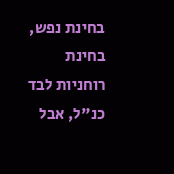בחינת נפש, בחינת רוחניות לבד כנ"ל, אבל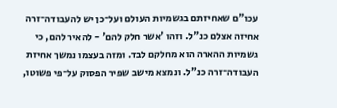עכו"ם שאחיזתם בגשמיות העולם ועל־כן יש להעבודה־זרה אחיזה אצלם כנ"ל. וזהו 'אשר חלק להם' - להאיר להם, כי גשמיות ההארה הוא מחלקם לבד. ומזה בעצמו נמשך אחיזת העבודה־זרה כנ"ל. ונמצא מישב שפיר הפסוק על־פי פשוטו,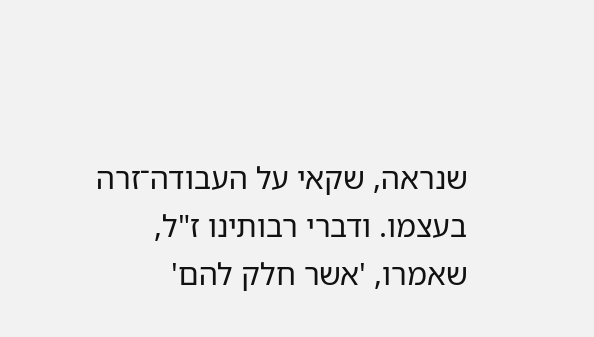שנראה, שקאי על העבודה־זרה בעצמו. ודברי רבותינו ז"ל, שאמרו, 'אשר חלק להם'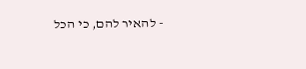- להאיר להם, כי הכל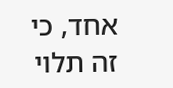אחד, כי זה תלוי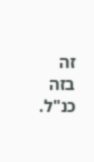זה בזה כנ"ל.